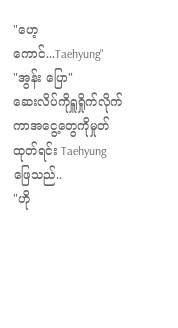"ဟေ့ကောင်...Taehyung"
"အွန်း ပြော"
ဆေးလိပ်ကိုရှူရှိုက်လိုက်ကာအငွေ့တွေကိုမှုတ်ထုတ်ရင်း Taehyung ဖြေသည်..
"ဟို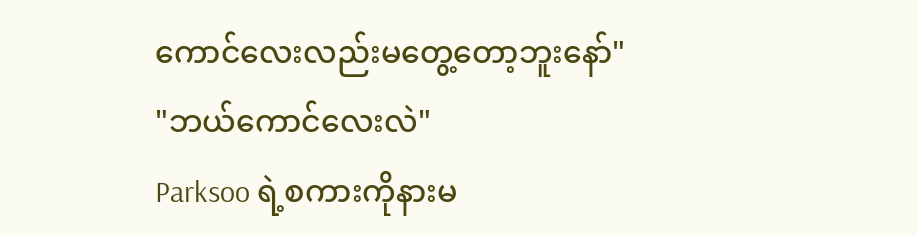ကောင်လေးလည်းမတွေ့တော့ဘူးနော်"
"ဘယ်ကောင်လေးလဲ"
Parksoo ရဲ့စကားကိုနားမ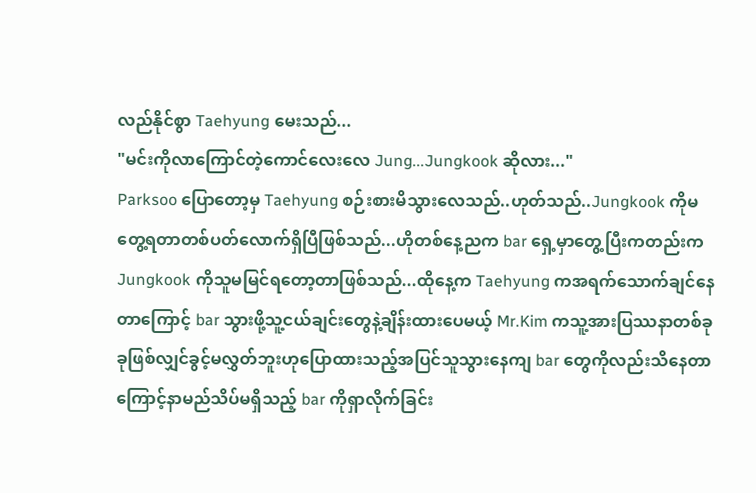လည်နိုင်စွာ Taehyung မေးသည်...
"မင်းကိုလာကြောင်တဲ့ကောင်လေးလေ Jung...Jungkook ဆိုလား..."
Parksoo ပြောတော့မှ Taehyung စဉ်းစားမိသွားလေသည်..ဟုတ်သည်..Jungkook ကိုမတွေ့ရတာတစ်ပတ်လောက်ရှိပြီဖြစ်သည်...ဟိုတစ်နေ့ညက bar ရှေ့မှာတွေ့ပြီးကတည်းက Jungkook ကိုသူမမြင်ရတော့တာဖြစ်သည်...ထိုနေ့က Taehyung ကအရက်သောက်ချင်နေတာကြောင့် bar သွားဖို့သူ့ငယ်ချင်းတွေနဲ့ချိန်းထားပေမယ့် Mr.Kim ကသူ့အားပြဿနာတစ်ခုခုဖြစ်လျှင်ခွင့်မလွှတ်ဘူးဟုပြောထားသည့်အပြင်သူသွားနေကျ bar တွေကိုလည်းသိနေတာကြောင့်နာမည်သိပ်မရှိသည့် bar ကိုရှာလိုက်ခြင်း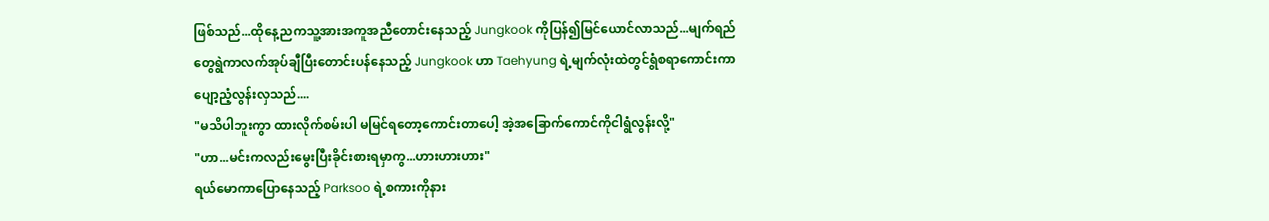ဖြစ်သည်...ထိုနေ့ညကသူ့အားအကူအညီတောင်းနေသည့် Jungkook ကိုပြန်၍မြင်ယောင်လာသည်...မျက်ရည်တွေရွဲကာလက်အုပ်ချီပြီးတောင်းပန်နေသည့် Jungkook ဟာ Taehyung ရဲ့မျက်လုံးထဲတွင်ရွံစရာကောင်းကာပျော့ညံ့လွန်းလှသည်....
"မသိပါဘူးကွာ ထားလိုက်စမ်းပါ မမြင်ရတော့ကောင်းတာပေါ့ အဲ့အခြောက်ကောင်ကိုငါရွံလွန်းလို့"
"ဟာ...မင်းကလည်းမွေးပြီးခိုင်းစားရမှာကွ...ဟားဟားဟား"
ရယ်မောကာပြောနေသည့် Parksoo ရဲ့စကားကိုနား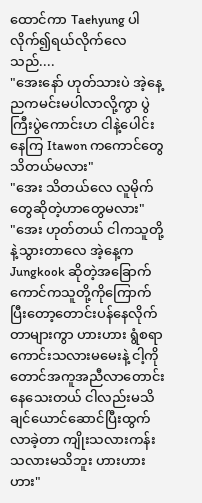ထောင်ကာ Taehyung ပါလိုက်၍ရယ်လိုက်လေသည်....
"အေးနော် ဟုတ်သားပဲ အဲ့နေ့ညကမင်းမပါလာလို့ကွာ ပွဲကြီးပွဲကောင်းဟ ငါနဲ့ပေါင်းနေကြ Itawon ကကောင်တွေသိတယ်မလား"
"အေး သိတယ်လေ လူမိုက်တွေဆိုတဲ့ဟာတွေမလား"
"အေး ဟုတ်တယ် ငါကသူတို့နဲ့သွားတာလေ အဲ့နေ့က Jungkook ဆိုတဲ့အခြောက်ကောင်ကသူတို့ကိုကြောက်ပြီးတော့တောင်းပန်နေလိုက်တာများကွာ ဟားဟား ရွံစရာကောင်းသလားမမေးနဲ့ ငါ့ကိုတောင်အကူအညီလာတောင်းနေသေးတယ် ငါလည်းမသိချင်ယောင်ဆောင်ပြီးထွက်လာခဲ့တာ ကျိုးသလားကန်းသလားမသိဘူး ဟားဟားဟား"